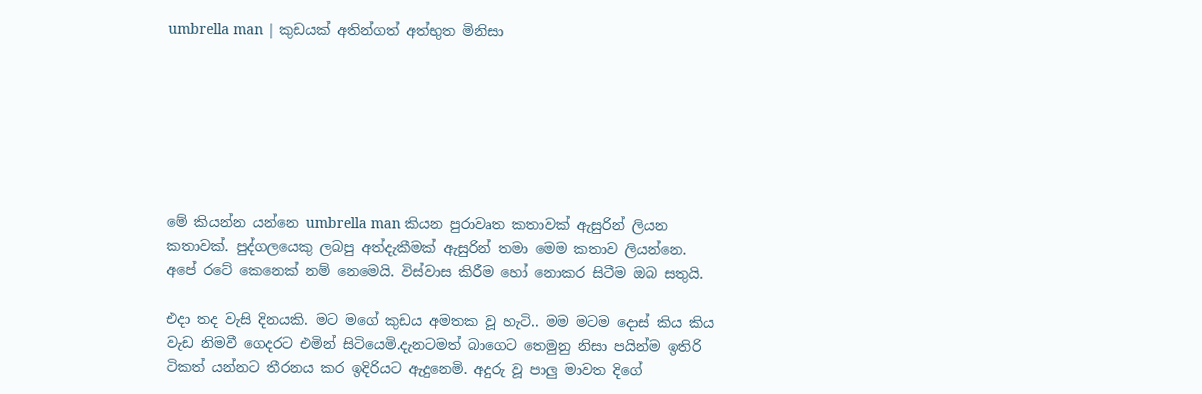umbrella man | කුඩයක් අතින්ගත් අත්භුත මිනිසා







මේ කියන්න යන්නෙ umbrella man කියන පුරාවෘත කතාවක් ඇසුරින් ලියන කතාවක්. පුද්ගලයෙකු ලබපු අත්දැකීමක් ඇසුරින් තමා මෙම කතාව ලියන්නෙ. අපේ රටේ කෙනෙක් නම් නෙමෙයි. විස්වාස කිරීම හෝ නොකර සිටීම ඔබ සතුයි.

එදා තද වැසි දිනයකි. මට මගේ කුඩය අමතක වූ හැටි.. මම මටම දොස් කිය කිය වැඩ නිමවී ගෙදරට එමින් සිටියෙමි.දැනටමත් බාගෙට තෙමුනු නිසා පයින්ම ඉතිරි ටිකත් යන්නට තීරනය කර ඉදිරියට ඇදුනෙමි. අදුරු වූ පාලු මාවත දිගේ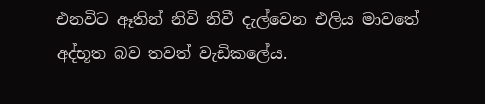එනවිට ඈතින් නිවි නිවී දැල්වෙන එලිය මාවතේ අද්භූත බව තවත් වැඩිකලේය.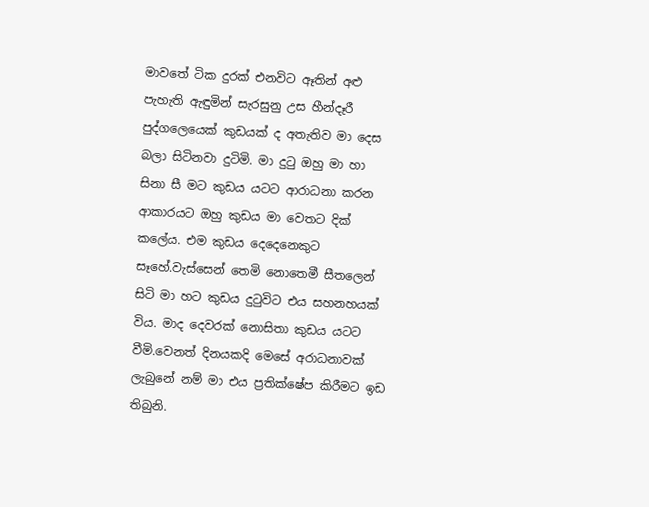මාවතේ ටික දුරක් එනවිට ඈතින් අළු පැහැති ඇඳුමින් සැරසුනු උස හීන්දෑරී පුද්ගලෙයෙක් කුඩයක් ද අතැතිව මා දෙස බලා සිටිනවා දුටිමි. මා දුටු ඔහු මා හා සිනා සී මට කුඩය යටට ආරාධනා කරන ආකාරයට ඔහු කුඩය මා වෙතට දික් කලේය. එම කුඩය දෙදෙනෙකුට සෑහේ.වැස්සෙන් තෙමි නොතෙමී සීතලෙන් සිටි මා හට කුඩය දුටුවිට එය සහනහයක් විය. මාද දෙවරක් නොසිතා කුඩය යටට වීමි.වෙනත් දිනයකදි මෙසේ අරාධනාවක් ලැබුනේ නම් මා එය ප්‍රතික්ෂේප කිරීමට ඉඩ තිබුනි.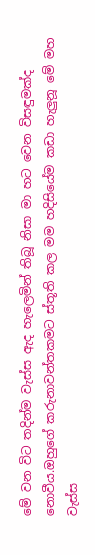මේ වන විට තදින්ම වැස්ස ඇද හැලෙමින් තිබූ නිසා මා හට වෙන විසඳුමක්ද නොවීය.ඔහුගේ කරුනාවන්තකමට ස්තූති කල මම හදිසියේම කඩා හැලුනූ මේ මහ වැස්ස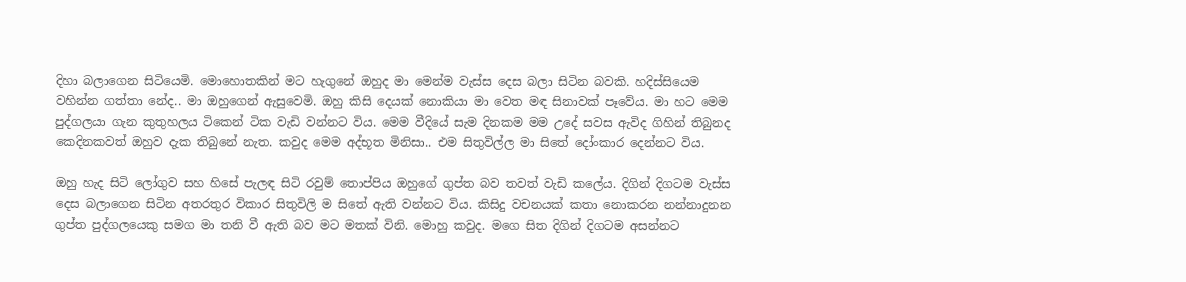දිහා බලාගෙන සිටියෙමි. මොහොතකින් මට හැගුනේ ඔහුද මා මෙන්ම වැස්ස දෙස බලා සිටින බවකි. හදිස්සියෙම වහින්න ගත්තා නේද.. මා ඔහුගෙන් ඇසුවෙමි. ඔහු කිසි දෙයක් නොකියා මා වෙත මඳ සිනාවක් පෑවේය. මා හට මෙම පුද්ගලයා ගැන කුතුහලය ටිකෙන් ටික වැඩි වන්නට විය. මෙම වීදියේ සැම දිනකම මම උදේ සවස ඇවිද ගිහින් තිබුනද කෙදිනකවත් ඔහුව දැක තිබුනේ නැත. කවුද මෙම අද්භූත මිනිසා.. එම සිතුවිල්ල මා සිතේ දෝංකාර දෙන්නට විය.

ඔහු හැද සිටි ලෝගුව සහ හිසේ පැලඳ සිටි රවුම් තොප්පිය ඔහුගේ ගුප්ත බව තවත් වැඩි කලේය. දිගින් දිගටම වැස්ස දෙස බලාගෙන සිටින අතරතුර විකාර සිතුවිලි ම සිතේ ඇති වන්නට විය. කිසිදු වචනයක් කතා නොකරන නන්නාදුනන ගුප්ත පුද්ගලයෙකු සමග මා තනි වී ඇති බව මට මතක් විනි. මොහු කවුද. මගෙ සිත දිගින් දිගටම අසන්නට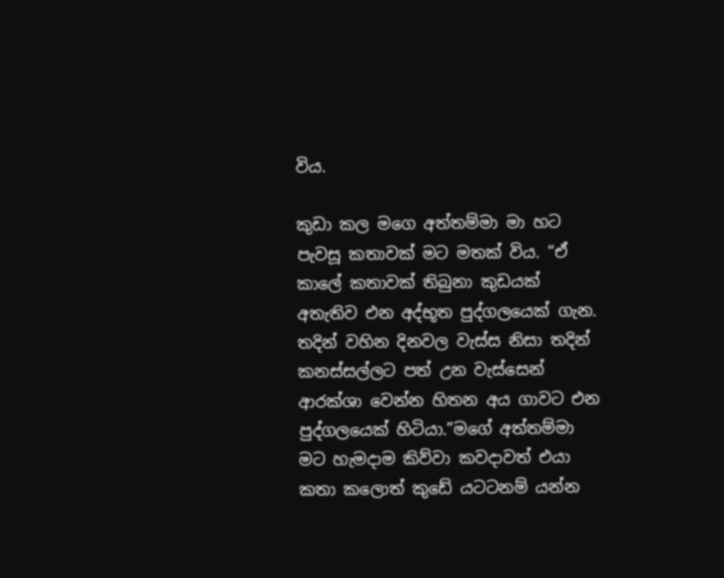විය.

කුඩා කල මගෙ අත්තම්මා මා හට පැවසූ කතාවක් මට මතක් විය. “ඒ කාලේ කතාවක් තිබුනා කුඩයක් අතැතිව එන අද්භූත පුද්ගලයෙක් ගැන. තදින් වහින දිනවල වැස්ස නිසා තදින් කනස්සල්ලට පත් උන වැස්සෙන් ආරක්ශා වෙන්න හිතන අය ගාවට එන පුද්ගලයෙක් හිටියා.”මගේ අත්තම්මා මට හැමදාම කිව්වා කවදාවත් එයා කතා කලොත් කුඩේ යටටනම් යන්න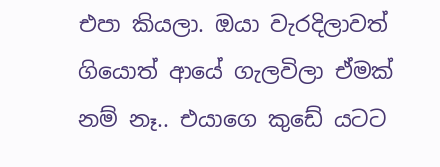එපා කියලා. ඔයා වැරදිලාවත් ගියොත් ආයේ ගැලවිලා ඒමක් නම් නෑ.. එයාගෙ කුඩේ යටට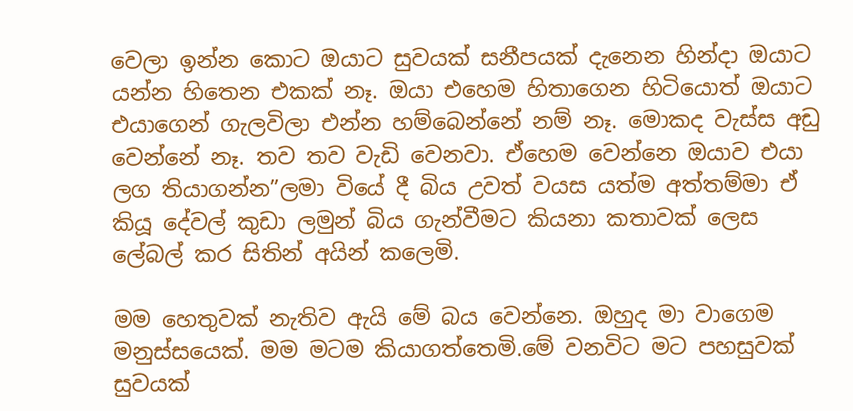වෙලා ඉන්න කොට ඔයාට සුවයක් සනීපයක් දැනෙන හින්දා ඔයාට යන්න හිතෙන එකක් නෑ. ඔයා එහෙම හිතාගෙන හිටියොත් ඔයාට එයාගෙන් ගැලවිලා එන්න හම්බෙන්නේ නම් නෑ. මොකද වැස්ස අඩු වෙන්නේ නෑ. තව තව වැඩි වෙනවා. ඒහෙම වෙන්නෙ ඔයාව එයා ලග තියාගන්න”ලමා වියේ දී බිය උවත් වයස යත්ම අත්තම්මා ඒ කියූ දේවල් කුඩා ලමුන් බිය ගැන්වීමට කියනා කතාවක් ලෙස ලේබල් කර සිතින් අයින් කලෙමි.

මම හෙතුවක් නැතිව ඇයි මේ බය වෙන්නෙ. ඔහුද මා වාගෙම මනුස්සයෙක්. මම මටම කියාගත්තෙමි.මේ වනවිට මට පහසුවක් සුවයක්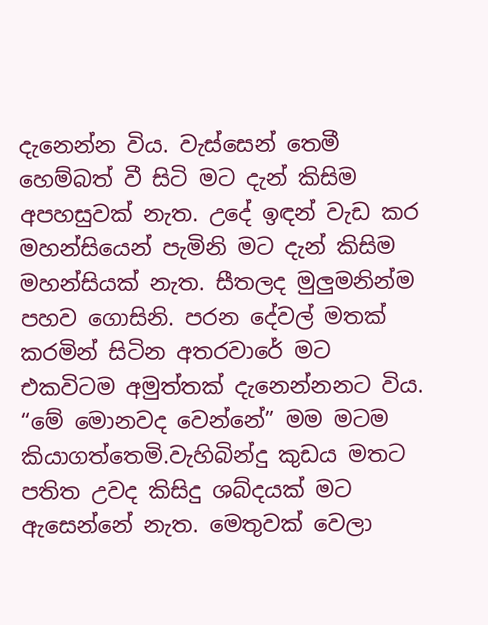දැනෙන්න විය. වැස්සෙන් තෙමී හෙම්බත් වී සිටි මට දැන් කිසිම අපහසුවක් නැත. උදේ ඉඳන් වැඩ කර මහන්සියෙන් පැමිනි මට දැන් කිසිම මහන්සියක් නැත. සීතලද මුලුමනින්ම පහව ගොසිනි. පරන දේවල් මතක් කරමින් සිටින අතරවාරේ මට එකවිටම අමුත්තක් දැනෙන්නනට විය. “මේ මොනවද වෙන්නේ” මම මටම කියාගත්තෙමි.වැහිබින්දු කුඩය මතට පතිත උවද කිසිදු ශබ්දයක් මට ඇසෙන්නේ නැත. මෙතුවක් වෙලා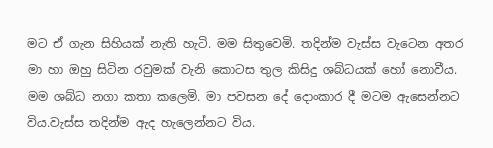මට ඒ ගැන සිහියක් නැති හැටි. මම සිතුවෙමි. තදින්ම වැස්ස වැටෙන අතර මා හා ඔහු සිටින රවුමක් වැනි කොටස තුල කිසිදු ශබ්ධයක් හෝ නොවීය. මම ශබ්ධ නගා කතා කලෙමි. මා පවසන දේ දොංකාර දී මටම ඇසෙන්නට විය.වැස්ස තදින්ම ඇද හැලෙන්නට විය.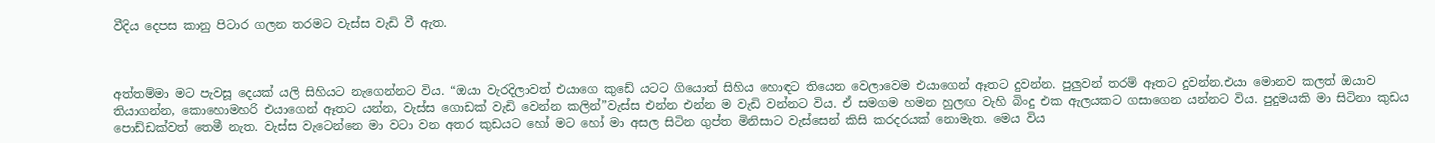වීදිය දෙපස කානු පිටාර ගලන තරමට වැස්ස වැඩි වී ඇත.



අත්තම්මා මට පැවසූ දෙයක් යලි සිහියට නැගෙන්නට විය. “ඔයා වැරදිලාවත් එයාගෙ කුඩේ යටට ගියොත් සිහිය හොඳට තියෙන වෙලාවෙම එයාගෙන් ඈතට දුවන්න. පුලුවන් තරම් ඈතට දුවන්න.එයා මොනව කලත් ඔයාව තියාගන්න, කොහොමහරි එයාගෙන් ඈතට යන්න, වැස්ස ගොඩක් වැඩි වෙන්න කලින්”වැස්ස එන්න එන්න ම වැඩි වන්නට විය. ඒ සමගම හමන හුලඟ වැහි බිංදු එක ඇලයකට ගසාගෙන යන්නට විය. පුදුමයකි මා සිටිනා කුඩය පොඩ්ඩක්වත් තෙමී නැත. වැස්ස වැටෙන්නෙ මා වටා වන අතර කුඩයට හෝ මට හෝ මා අසල සිටින ගුප්ත මිනිසාට වැස්සෙන් කිසි කරදරයක් නොමැත. මෙය විය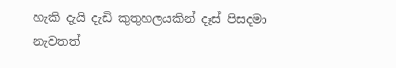හැකි දැයි දැඩි කුතුහලයකින් දෑස් පිසදමා නැවතත්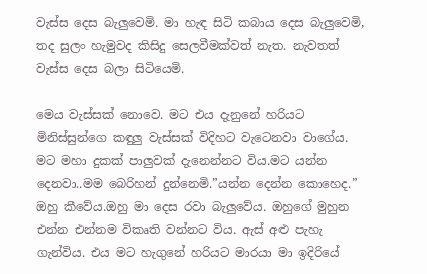වැස්ස දෙස බැලුවෙමි. මා හැඳ සිටි කබාය දෙස බැලුවෙමි, තද සුලං හැමුවද කිසිදු සෙලවීමක්වත් නැත. නැවතත් වැස්ස දෙස බලා සිටියෙමි.

මෙය වැස්සක් නොවෙ. මට එය දැනුනේ හරියට මිනිස්සුන්ගෙ කඳුලු වැස්සක් විදිහට වැටෙනවා වාගේය. මට මහා දුකක් පාලුවක් දැනෙන්නට විය.මට යන්න දෙනවා..මම බෙරිහන් දුන්නෙමි.”යන්න දෙන්න කොහෙද.” ඔහු කීවේය.ඔහු මා දෙස රවා බැලුවේය. ඔහුගේ මුහුන එන්න එන්නම විකෘති වන්නට විය. ඇස් අළු පැහැ ගැන්විය. එය මට හැගුනේ හරියට මාරයා මා ඉදිරියේ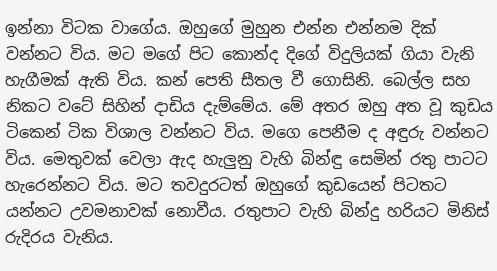ඉන්නා විටක වාගේය. ඔහුගේ මුහුන එන්න එන්නම දික් වන්නට විය. මට මගේ පිට කොන්ද දිගේ විදුලියක් ගියා වැනි හැගීමක් ඇති විය. කන් පෙති සීතල වී ගොසිනි. බෙල්ල සහ නිකට වටේ සිහින් දාඩිය දැම්මේය. මේ අතර ඔහු අත වූ කුඩය ටිකෙන් ටික විශාල වන්නට විය. මගෙ පෙනීම ද අඳුරු වන්නට විය. මෙතුවක් වෙලා ඇද හැලුනු වැහි බින්ඳු සෙමින් රතු පාටට හැරෙන්නට විය. මට තවදුරටත් ඔහුගේ කුඩයෙන් පිටතට යන්නට උවමනාවක් නොවීය. රතුපාට වැහි බින්දු හරියට මිනිස් රුදිරය වැනිය.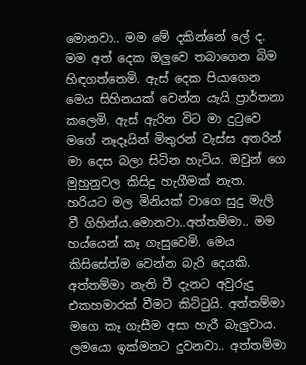මොනවා.. මම මේ දකින්නේ ලේ ද. මම අත් දෙක ඔලුවෙ තබාගෙන බිම හිඳගත්තෙමි. ඇස් දෙක පියාගෙන මෙය සිහිනයක් වෙන්න යැයි ප්‍රාර්තනා කලෙමි. ඇස් ඇරින විට මා දුටුවෙ මගේ නෑදෑයින් මිතුරන් වැස්ස අතරින් මා දෙස බලා සිටින හැටිය. ඔවුන් ගෙ මුහුනුවල කිසිදු හැගීමක් නැත. හරියට මල මිනියක් වාගෙ සුදු මැලි වී ගිහින්ය.මොනවා..අත්තම්මා.. මම හය්යෙන් කෑ ගැසුවෙමි. මෙය කිසිසේත්ම වෙන්න බැරි දෙයකි. අත්තම්මා නැති වී දැනට අවුරුදු එකහමාරක් වීමට කිට්ටුයි. අත්තම්මා මගෙ කෑ ගැසීම අසා හැරී බැලුවාය. ලමයො ඉක්මනට දුවනවා.. අත්තම්මා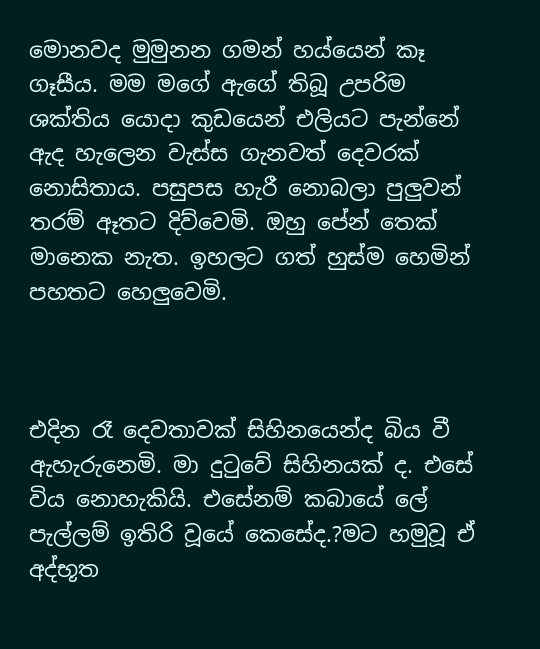මොනවද මුමුනන ගමන් හය්යෙන් කෑ ගෑසීය. මම මගේ ඇගේ තිබූ උපරිම ශක්තිය යොදා කුඩයෙන් එලියට පැන්නේ ඇද හැලෙන වැස්ස ගැනවත් දෙවරක් නොසිතාය. පසුපස හැරී නොබලා පුලුවන් තරම් ඈතට දිව්වෙමි. ඔහු පේන් තෙක් මානෙක නැත. ඉහලට ගත් හුස්ම හෙමින් පහතට හෙලුවෙමි.



එදින රෑ දෙවතාවක් සිහිනයෙන්ද බිය වී ඇහැරුනෙමි. මා දුටුවේ සිහිනයක් ද. එසේ විය නොහැකියි. එසේනම් කබායේ ලේ පැල්ලම් ඉතිරි වූයේ කෙසේද.?මට හමුවූ ඒ අද්භූත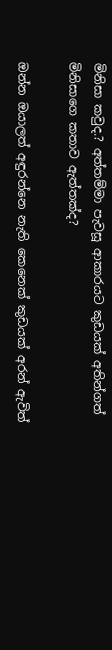මිනිසා කවුද.? අත්තම්මා පැවසූ ආකාරයට කුඩයක් අතින්ගත් මිනිසාගෙ කතාව ඇත්තක්ද?

ඔන්න ඔයාලත් අඳුරන්නෙ නැති කෙනෙක් කුඩයක් අරන් ඇවිත්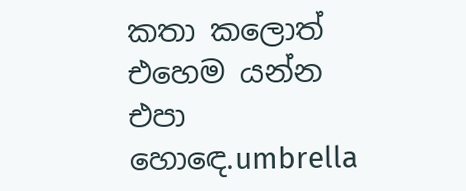කතා කලොත් එහෙම යන්න එපා හොඳෙ.umbrella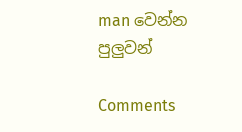man වෙන්න පුලුවන්

Comments